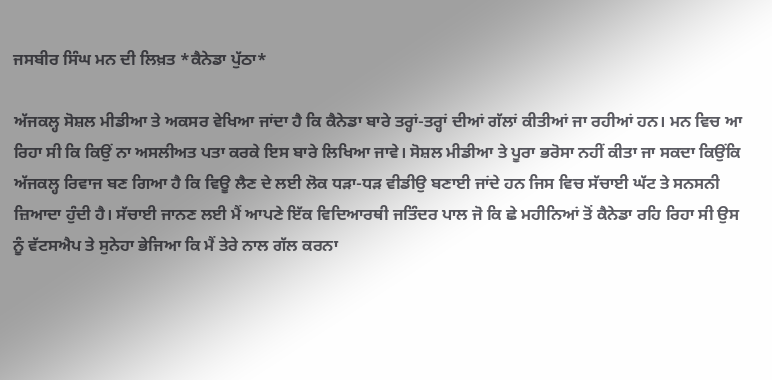ਜਸਬੀਰ ਸਿੰਘ ਮਨ ਦੀ ਲਿਖ਼ਤ *ਕੈਨੇਡਾ ਪੁੱਠਾ*

ਅੱਜਕਲ੍ਹ ਸੋਸ਼ਲ ਮੀਡੀਆ ਤੇ ਅਕਸਰ ਵੇਖਿਆ ਜਾਂਦਾ ਹੈ ਕਿ ਕੈਨੇਡਾ ਬਾਰੇ ਤਰ੍ਹਾਂ-ਤਰ੍ਹਾਂ ਦੀਆਂ ਗੱਲਾਂ ਕੀਤੀਆਂ ਜਾ ਰਹੀਆਂ ਹਨ। ਮਨ ਵਿਚ ਆ ਰਿਹਾ ਸੀ ਕਿ ਕਿਉਂ ਨਾ ਅਸਲੀਅਤ ਪਤਾ ਕਰਕੇ ਇਸ ਬਾਰੇ ਲਿਖਿਆ ਜਾਵੇ। ਸੋਸ਼ਲ ਮੀਡੀਆ ਤੇ ਪੂਰਾ ਭਰੋਸਾ ਨਹੀਂ ਕੀਤਾ ਜਾ ਸਕਦਾ ਕਿਉਂਕਿ ਅੱਜਕਲ੍ਹ ਰਿਵਾਜ ਬਣ ਗਿਆ ਹੈ ਕਿ ਵਿਊ ਲੈਣ ਦੇ ਲਈ ਲੋਕ ਧੜਾ-ਧੜ ਵੀਡੀਉ ਬਣਾਈ ਜਾਂਦੇ ਹਨ ਜਿਸ ਵਿਚ ਸੱਚਾਈ ਘੱਟ ਤੇ ਸਨਸਨੀ ਜ਼ਿਆਦਾ ਹੁੰਦੀ ਹੈ। ਸੱਚਾਈ ਜਾਨਣ ਲਈ ਮੈਂ ਆਪਣੇ ਇੱਕ ਵਿਦਿਆਰਥੀ ਜਤਿੰਦਰ ਪਾਲ ਜੋ ਕਿ ਛੇ ਮਹੀਨਿਆਂ ਤੋਂ ਕੈਨੇਡਾ ਰਹਿ ਰਿਹਾ ਸੀ ਉਸ ਨੂੰ ਵੱਟਸਐਪ ਤੇ ਸੁਨੇਹਾ ਭੇਜਿਆ ਕਿ ਮੈਂ ਤੇਰੇ ਨਾਲ ਗੱਲ ਕਰਨਾ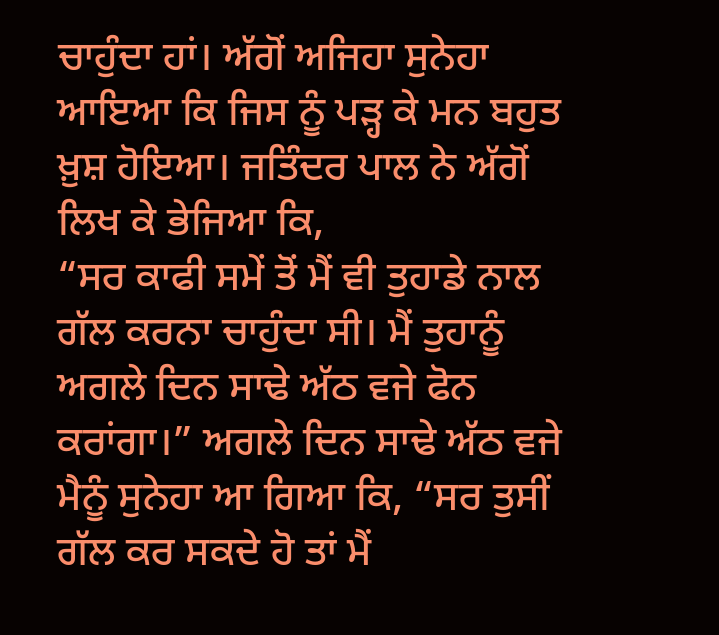ਚਾਹੁੰਦਾ ਹਾਂ। ਅੱਗੋਂ ਅਜਿਹਾ ਸੁਨੇਹਾ ਆਇਆ ਕਿ ਜਿਸ ਨੂੰ ਪੜ੍ਹ ਕੇ ਮਨ ਬਹੁਤ ਖ਼ੁਸ਼ ਹੋਇਆ। ਜਤਿੰਦਰ ਪਾਲ ਨੇ ਅੱਗੋਂ ਲਿਖ ਕੇ ਭੇਜਿਆ ਕਿ,
“ਸਰ ਕਾਫੀ ਸਮੇਂ ਤੋਂ ਮੈਂ ਵੀ ਤੁਹਾਡੇ ਨਾਲ ਗੱਲ ਕਰਨਾ ਚਾਹੁੰਦਾ ਸੀ। ਮੈਂ ਤੁਹਾਨੂੰ ਅਗਲੇ ਦਿਨ ਸਾਢੇ ਅੱਠ ਵਜੇ ਫੋਨ ਕਰਾਂਗਾ।” ਅਗਲੇ ਦਿਨ ਸਾਢੇ ਅੱਠ ਵਜੇ ਮੈਨੂੰ ਸੁਨੇਹਾ ਆ ਗਿਆ ਕਿ, “ਸਰ ਤੁਸੀਂ ਗੱਲ ਕਰ ਸਕਦੇ ਹੋ ਤਾਂ ਮੈਂ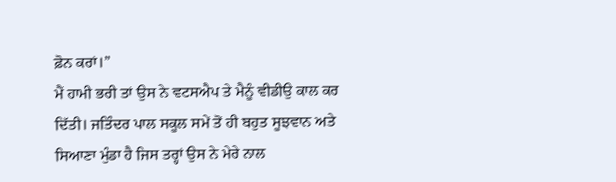ਫ਼ੋਨ ਕਰਾਂ।”
ਮੈਂ ਹਾਮੀ ਭਰੀ ਤਾਂ ਉਸ ਨੇ ਵਟਸਐਪ ਤੇ ਮੈਨੂੰ ਵੀਡੀਉ ਕਾਲ ਕਰ ਦਿੱਤੀ। ਜਤਿੰਦਰ ਪਾਲ ਸਕੂਲ ਸਮੇਂ ਤੋਂ ਹੀ ਬਹੁਤ ਸੂਝਵਾਨ ਅਤੇ ਸਿਆਣਾ ਮੁੰਡਾ ਹੈ ਜਿਸ ਤਰ੍ਹਾਂ ਉਸ ਨੇ ਮੇਰੇ ਨਾਲ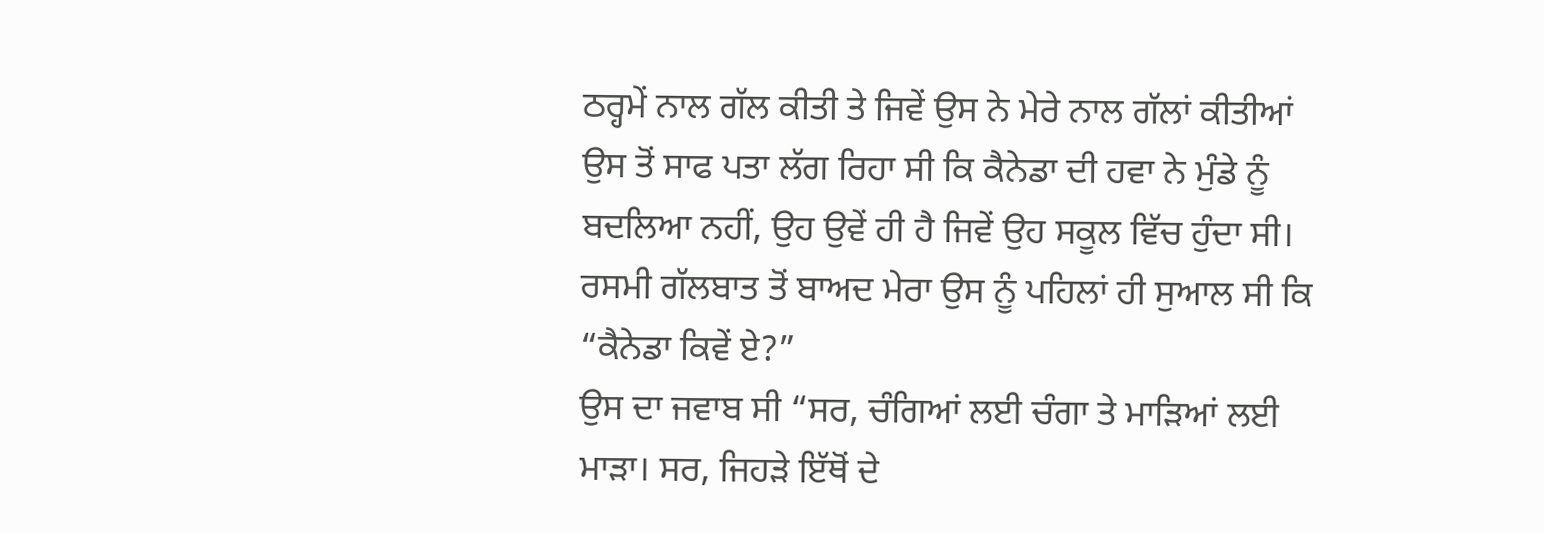ਠਰ੍ਹਮੇਂ ਨਾਲ ਗੱਲ ਕੀਤੀ ਤੇ ਜਿਵੇਂ ਉਸ ਨੇ ਮੇਰੇ ਨਾਲ ਗੱਲਾਂ ਕੀਤੀਆਂ ਉਸ ਤੋਂ ਸਾਫ ਪਤਾ ਲੱਗ ਰਿਹਾ ਸੀ ਕਿ ਕੈਨੇਡਾ ਦੀ ਹਵਾ ਨੇ ਮੁੰਡੇ ਨੂੰ ਬਦਲਿਆ ਨਹੀਂ, ਉਹ ਉਵੇਂ ਹੀ ਹੈ ਜਿਵੇਂ ਉਹ ਸਕੂਲ ਵਿੱਚ ਹੁੰਦਾ ਸੀ।
ਰਸਮੀ ਗੱਲਬਾਤ ਤੋਂ ਬਾਅਦ ਮੇਰਾ ਉਸ ਨੂੰ ਪਹਿਲਾਂ ਹੀ ਸੁਆਲ ਸੀ ਕਿ “ਕੈਨੇਡਾ ਕਿਵੇਂ ਏ?”
ਉਸ ਦਾ ਜਵਾਬ ਸੀ “ਸਰ, ਚੰਗਿਆਂ ਲਈ ਚੰਗਾ ਤੇ ਮਾੜਿਆਂ ਲਈ ਮਾੜਾ। ਸਰ, ਜਿਹੜੇ ਇੱਥੋਂ ਦੇ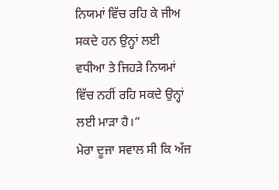ਨਿਯਮਾਂ ਵਿੱਚ ਰਹਿ ਕੇ ਜੀਅ ਸਕਦੇ ਹਨ ਉਨ੍ਹਾਂ ਲਈ ਵਧੀਆ ਤੇ ਜਿਹੜੇ ਨਿਯਮਾਂ ਵਿੱਚ ਨਹੀਂ ਰਹਿ ਸਕਦੇ ਉਨ੍ਹਾਂ ਲਈ ਮਾੜਾ ਹੈ।”
ਮੇਰਾ ਦੂਜਾ ਸਵਾਲ ਸੀ ਕਿ ਅੱਜ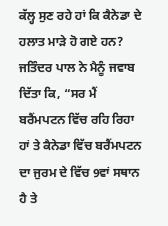ਕੱਲ੍ਹ ਸੁਣ ਰਹੇ ਹਾਂ ਕਿ ਕੈਨੇਡਾ ਦੇ ਹਲਾਤ ਮਾੜੇ ਹੋ ਗਏ ਹਨ?
ਜਤਿੰਦਰ ਪਾਲ ਨੇ ਮੈਨੂੰ ਜਵਾਬ ਦਿੱਤਾ ਕਿ, “ਸਰ ਮੈਂ ਬਰੈਂਮਪਟਨ ਵਿੱਚ ਰਹਿ ਰਿਹਾ ਹਾਂ ਤੇ ਕੈਨੇਡਾ ਵਿੱਚ ਬਰੈਂਮਪਟਨ ਦਾ ਜੁਰਮ ਦੇ ਵਿੱਚ 9ਵਾਂ ਸਥਾਨ ਹੈ ਤੇ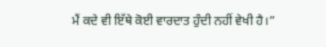ਮੈਂ ਕਦੇ ਵੀ ਇੱਥੇ ਕੋਈ ਵਾਰਦਾਤ ਹੁੰਦੀ ਨਹੀਂ ਵੇਖੀ ਹੈ।”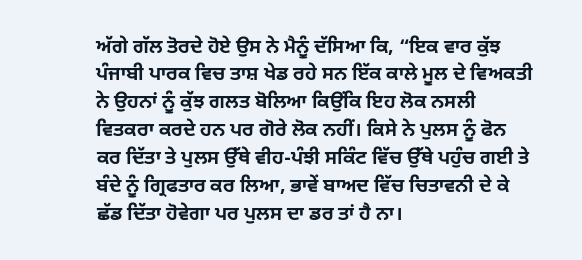ਅੱਗੇ ਗੱਲ ਤੋਰਦੇ ਹੋਏ ਉਸ ਨੇ ਮੈਨੂੰ ਦੱਸਿਆ ਕਿ, “ਇਕ ਵਾਰ ਕੁੱਝ ਪੰਜਾਬੀ ਪਾਰਕ ਵਿਚ ਤਾਸ਼ ਖੇਡ ਰਹੇ ਸਨ ਇੱਕ ਕਾਲੇ ਮੂਲ ਦੇ ਵਿਅਕਤੀ ਨੇ ਉਹਨਾਂ ਨੂੰ ਕੁੱਝ ਗਲਤ ਬੋਲਿਆ ਕਿਉਂਕਿ ਇਹ ਲੋਕ ਨਸਲੀ ਵਿਤਕਰਾ ਕਰਦੇ ਹਨ ਪਰ ਗੋਰੇ ਲੋਕ ਨਹੀਂ। ਕਿਸੇ ਨੇ ਪੁਲਸ ਨੂੰ ਫੋਨ ਕਰ ਦਿੱਤਾ ਤੇ ਪੁਲਸ ਉੱਥੇ ਵੀਹ-ਪੰਝੀ ਸਕਿੰਟ ਵਿੱਚ ਉੱਥੇ ਪਹੁੰਚ ਗਈ ਤੇ ਬੰਦੇ ਨੂੰ ਗ੍ਰਿਫਤਾਰ ਕਰ ਲਿਆ, ਭਾਵੇਂ ਬਾਅਦ ਵਿੱਚ ਚਿਤਾਵਨੀ ਦੇ ਕੇ ਛੱਡ ਦਿੱਤਾ ਹੋਵੇਗਾ ਪਰ ਪੁਲਸ ਦਾ ਡਰ ਤਾਂ ਹੈ ਨਾ।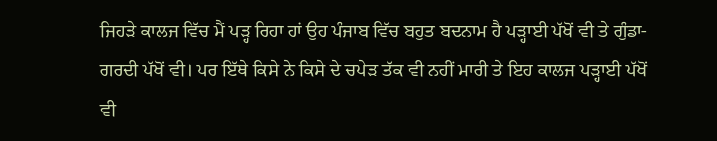ਜਿਹੜੇ ਕਾਲਜ ਵਿੱਚ ਮੈਂ ਪੜ੍ਹ ਰਿਹਾ ਹਾਂ ਉਹ ਪੰਜਾਬ ਵਿੱਚ ਬਹੁਤ ਬਦਨਾਮ ਹੈ ਪੜ੍ਹਾਈ ਪੱਖੋਂ ਵੀ ਤੇ ਗੁੰਡਾ-ਗਰਦੀ ਪੱਖੋਂ ਵੀ। ਪਰ ਇੱਥੇ ਕਿਸੇ ਨੇ ਕਿਸੇ ਦੇ ਚਪੇੜ ਤੱਕ ਵੀ ਨਹੀਂ ਮਾਰੀ ਤੇ ਇਹ ਕਾਲਜ ਪੜ੍ਹਾਈ ਪੱਖੋਂ ਵੀ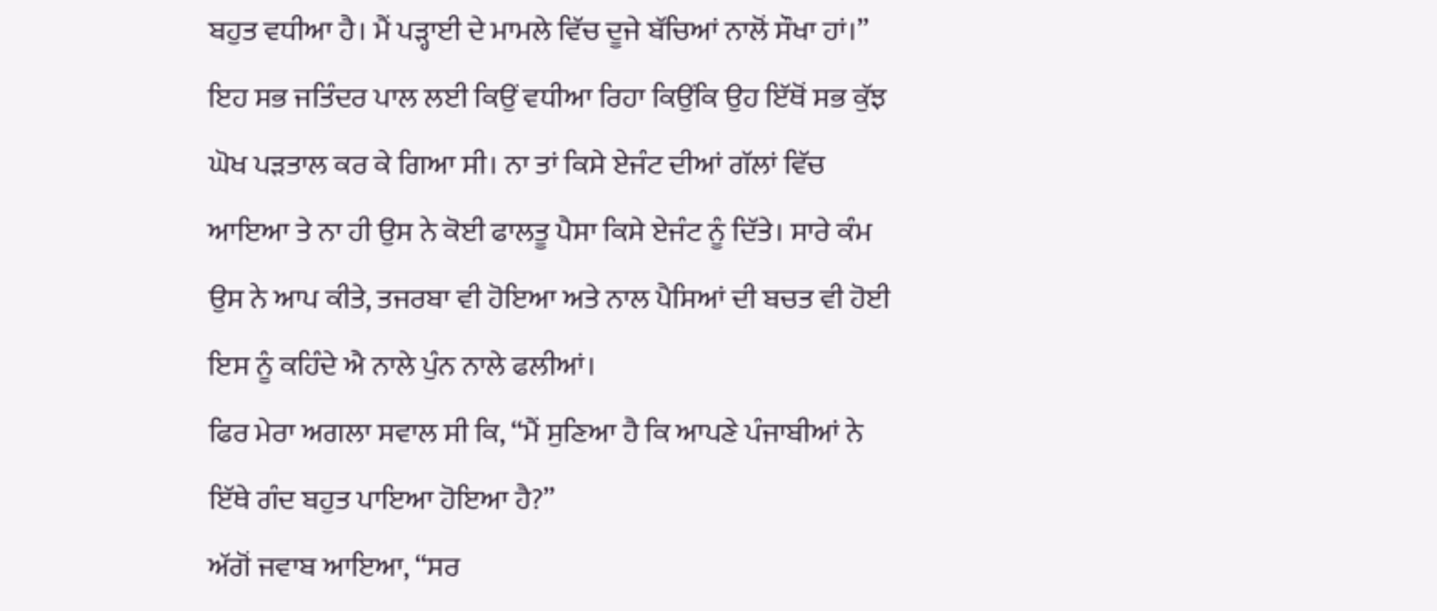ਬਹੁਤ ਵਧੀਆ ਹੈ। ਮੈਂ ਪੜ੍ਹਾਈ ਦੇ ਮਾਮਲੇ ਵਿੱਚ ਦੂਜੇ ਬੱਚਿਆਂ ਨਾਲੋਂ ਸੌਖਾ ਹਾਂ।”
ਇਹ ਸਭ ਜਤਿੰਦਰ ਪਾਲ ਲਈ ਕਿਉਂ ਵਧੀਆ ਰਿਹਾ ਕਿਉਂਕਿ ਉਹ ਇੱਥੋਂ ਸਭ ਕੁੱਝ ਘੋਖ ਪੜਤਾਲ ਕਰ ਕੇ ਗਿਆ ਸੀ। ਨਾ ਤਾਂ ਕਿਸੇ ਏਜੰਟ ਦੀਆਂ ਗੱਲਾਂ ਵਿੱਚ ਆਇਆ ਤੇ ਨਾ ਹੀ ਉਸ ਨੇ ਕੋਈ ਫਾਲਤੂ ਪੈਸਾ ਕਿਸੇ ਏਜੰਟ ਨੂੰ ਦਿੱਤੇ। ਸਾਰੇ ਕੰਮ ਉਸ ਨੇ ਆਪ ਕੀਤੇ, ਤਜਰਬਾ ਵੀ ਹੋਇਆ ਅਤੇ ਨਾਲ ਪੈਸਿਆਂ ਦੀ ਬਚਤ ਵੀ ਹੋਈ ਇਸ ਨੂੰ ਕਹਿੰਦੇ ਐ ਨਾਲੇ ਪੁੰਨ ਨਾਲੇ ਫਲੀਆਂ।
ਫਿਰ ਮੇਰਾ ਅਗਲਾ ਸਵਾਲ ਸੀ ਕਿ, “ਮੈਂ ਸੁਣਿਆ ਹੈ ਕਿ ਆਪਣੇ ਪੰਜਾਬੀਆਂ ਨੇ ਇੱਥੇ ਗੰਦ ਬਹੁਤ ਪਾਇਆ ਹੋਇਆ ਹੈ?”
ਅੱਗੋਂ ਜਵਾਬ ਆਇਆ, “ਸਰ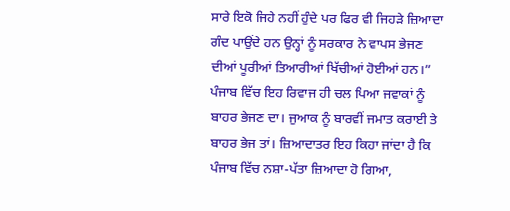ਸਾਰੇ ਇਕੋ ਜਿਹੇ ਨਹੀਂ ਹੁੰਦੇ ਪਰ ਫਿਰ ਵੀ ਜਿਹੜੇ ਜ਼ਿਆਦਾ ਗੰਦ ਪਾਉਂਦੇ ਹਨ ਉਨ੍ਹਾਂ ਨੂੰ ਸਰਕਾਰ ਨੇ ਵਾਪਸ ਭੇਜਣ ਦੀਆਂ ਪੂਰੀਆਂ ਤਿਆਰੀਆਂ ਖਿੱਚੀਆਂ ਹੋਈਆਂ ਹਨ।”
ਪੰਜਾਬ ਵਿੱਚ ਇਹ ਰਿਵਾਜ ਹੀ ਚਲ ਪਿਆ ਜਵਾਕਾਂ ਨੂੰ ਬਾਹਰ ਭੇਜਣ ਦਾ। ਜੁਆਕ ਨੂੰ ਬਾਰਵੀਂ ਜਮਾਤ ਕਰਾਈ ਤੇ ਬਾਹਰ ਭੇਜ ਤਾਂ। ਜ਼ਿਆਦਾਤਰ ਇਹ ਕਿਹਾ ਜਾਂਦਾ ਹੈ ਕਿ ਪੰਜਾਬ ਵਿੱਚ ਨਸ਼ਾ-ਪੱਤਾ ਜ਼ਿਆਦਾ ਹੋ ਗਿਆ,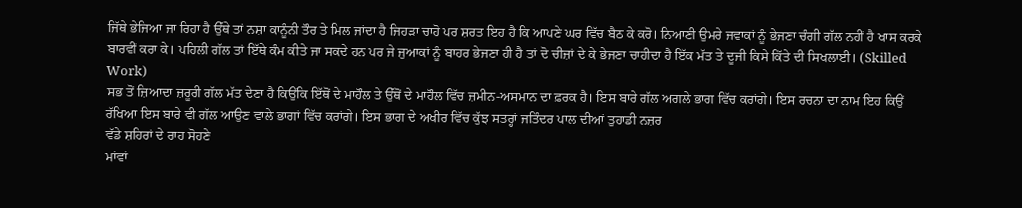ਜਿੱਥੇ ਭੇਜਿਆ ਜਾ ਰਿਹਾ ਹੈ ਉੱਥੇ ਤਾਂ ਨਸ਼ਾ ਕਾਨੂੰਨੀ ਤੌਰ ਤੇ ਮਿਲ ਜਾਂਦਾ ਹੈ ਜਿਹੜਾ ਚਾਹੋ ਪਰ ਸ਼ਰਤ ਇਹ ਹੈ ਕਿ ਆਪਣੇ ਘਰ ਵਿੱਚ ਬੈਠ ਕੇ ਕਰੋ। ਨਿਆਣੀ ਉਮਰੇ ਜਵਾਕਾਂ ਨੂੰ ਭੇਜਣਾ ਚੰਗੀ ਗੱਲ ਨਹੀਂ ਹੈ ਖਾਸ ਕਰਕੇ ਬਾਰਵੀਂ ਕਰਾ ਕੇ। ਪਹਿਲੀ ਗੱਲ ਤਾਂ ਇੱਥੇ ਕੰਮ ਕੀਤੇ ਜਾ ਸਕਦੇ ਹਨ ਪਰ ਜੇ ਜੁਆਕਾਂ ਨੂੰ ਬਾਹਰ ਭੇਜਣਾ ਹੀ ਹੈ ਤਾਂ ਦੋ ਚੀਜ਼ਾਂ ਦੇ ਕੇ ਭੇਜਣਾ ਚਾਹੀਦਾ ਹੈ ਇੱਕ ਮੱਤ ਤੇ ਦੂਜੀ ਕਿਸੇ ਕਿੱਤੇ ਦੀ ਸਿਖਲਾਈ। (Skilled Work)
ਸਭ ਤੋਂ ਜ਼ਿਆਦਾ ਜ਼ਰੂਰੀ ਗੱਲ ਮੱਤ ਦੇਣਾ ਹੈ ਕਿਉਂਕਿ ਇੱਥੋਂ ਦੇ ਮਾਹੌਲ ਤੇ ਉੱਥੋਂ ਦੇ ਮਾਹੌਲ ਵਿੱਚ ਜ਼ਮੀਨ-ਅਸਮਾਨ ਦਾ ਫ਼ਰਕ ਹੈ। ਇਸ ਬਾਰੇ ਗੱਲ ਅਗਲੇ ਭਾਗ ਵਿੱਚ ਕਰਾਂਗੇ। ਇਸ ਰਚਨਾ ਦਾ ਨਾਮ ਇਹ ਕਿਉਂ ਰੱਖਿਆ ਇਸ ਬਾਰੇ ਵੀ ਗੱਲ ਆਉਣ ਵਾਲੇ ਭਾਗਾਂ ਵਿੱਚ ਕਰਾਂਗੇ। ਇਸ ਭਾਗ ਦੇ ਅਖੀਰ ਵਿੱਚ ਕੁੱਝ ਸਤਰ੍ਹਾਂ ਜਤਿੰਦਰ ਪਾਲ ਦੀਆਂ ਤੁਹਾਡੀ ਨਜ਼ਰ
ਵੱਡੇ ਸ਼ਹਿਰਾਂ ਦੇ ਰਾਹ ਸੋਹਣੇ
ਮਾਂਵਾਂ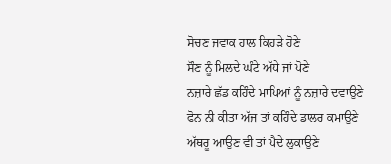ਸੋਚਣ ਜਵਾਕ ਹਾਲ ਕਿਹੜੇ ਹੋਣੇ
ਸੌਣ ਨੂੰ ਮਿਲਦੇ ਘੰਟੇ ਅੱਧੇ ਜਾਂ ਪੋਣੇ
ਨਜ਼ਾਰੇ ਛੱਡ ਕਹਿੰਦੇ ਮਾਪਿਆਂ ਨੂੰ ਨਜ਼ਾਰੇ ਦਵਾਉਣੇ
ਫੋਨ ਨੀ ਕੀਤਾ ਅੱਜ ਤਾਂ ਕਹਿੰਦੇ ਡਾਲਰ ਕਮਾਉਣੇ
ਅੱਥਰੂ ਆਉਣ ਵੀ ਤਾਂ ਪੈਦੇ ਲੁਕਾਉਣੇ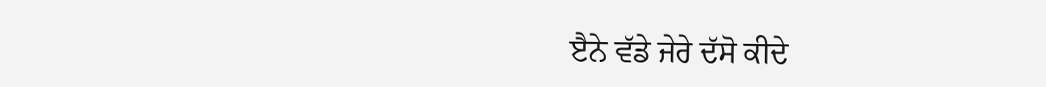ੲੈਨੇ ਵੱਡੇ ਜੇਰੇ ਦੱਸੋ ਕੀਦੇ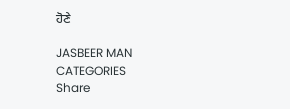ਹੋਣੇ

JASBEER MAN
CATEGORIES
Share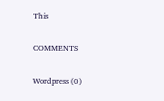This

COMMENTS

Wordpress (0)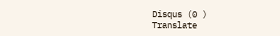Disqus (0 )
Translate